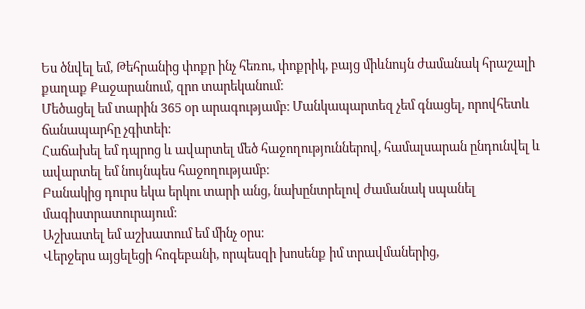Ես ծնվել եմ, Թեհրանից փոքր ինչ հեռու, փոքրիկ, բայց միևնույն ժամանակ հրաշալի քաղաք Քաջարանում, զրո տարեկանում։
Մեծացել եմ տարին 365 օր արագությամբ։ Մանկապարտեզ չեմ գնացել, որովհետև ճանապարհը չգիտեի։
Հաճախել եմ դպրոց և ավարտել մեծ հաջողություններով, համալսարան ընդունվել և ավարտել եմ նույնպես հաջողությամբ։
Բանակից դուրս եկա երկու տարի անց, նախընտրելով ժամանակ սպանել մագիստրատուրայում։
Աշխատել եմ աշխատում եմ մինչ օրս։
Վերջերս այցելեցի հոգեբանի, որպեսզի խոսենք իմ տրավմաներից,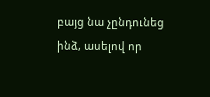բայց նա չընդունեց ինձ, ասելով որ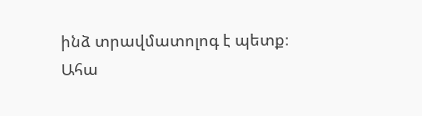ինձ տրավմատոլոգ է պետք։
Ահա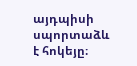այդպիսի սպորտաձև է հոկեյը։